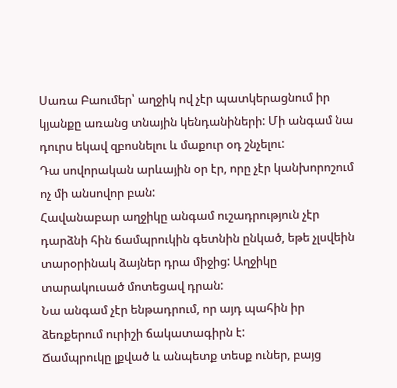Սառա Բաումեր՝ աղջիկ ով չէր պատկերացնում իր կյանքը առանց տնային կենդանիների: Մի անգամ նա դուրս եկավ զբոսնելու և մաքուր օդ շնչելու:
Դա սովորական արևային օր էր, որը չէր կանխորոշում ոչ մի անսովոր բան:
Հավանաբար աղջիկը անգամ ուշադրություն չէր դարձնի հին ճամպրուկին գետնին ընկած, եթե չլսվեին տարօրինակ ձայներ դրա միջից: Աղջիկը տարակուսած մոտեցավ դրան:
Նա անգամ չէր ենթադրում, որ այդ պահին իր ձեռքերում ուրիշի ճակատագիրն է:
Ճամպրուկը լքված և անպետք տեսք ուներ, բայց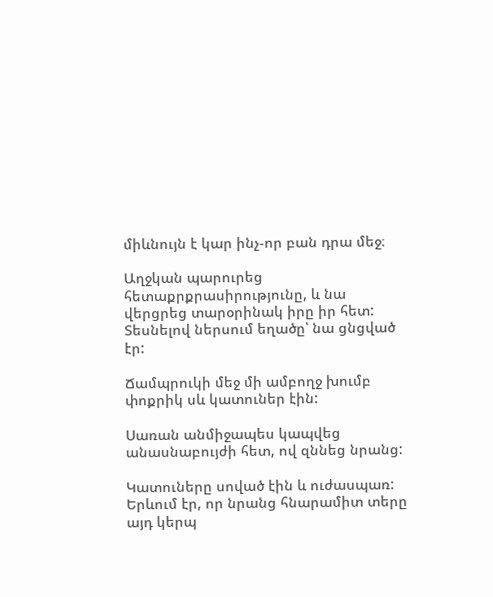միևնույն է կար ինչ-որ բան դրա մեջ։

Աղջկան պարուրեց հետաքրքրասիրությունը, և նա վերցրեց տարօրինակ իրը իր հետ: Տեսնելով ներսում եղածը՝ նա ցնցված էր:

Ճամպրուկի մեջ մի ամբողջ խումբ փոքրիկ սև կատուներ էին:

Սառան անմիջապես կապվեց անասնաբույժի հետ, ով զննեց նրանց:

Կատուները սոված էին և ուժասպառ: Երևում էր, որ նրանց հնարամիտ տերը այդ կերպ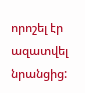որոշել էր ազատվել նրանցից: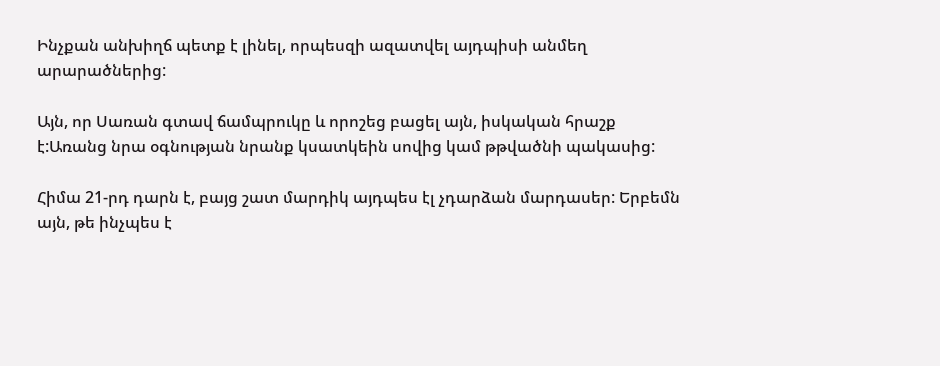Ինչքան անխիղճ պետք է լինել, որպեսզի ազատվել այդպիսի անմեղ արարածներից:

Այն, որ Սառան գտավ ճամպրուկը և որոշեց բացել այն, իսկական հրաշք է:Առանց նրա օգնության նրանք կսատկեին սովից կամ թթվածնի պակասից:

Հիմա 21-րդ դարն է, բայց շատ մարդիկ այդպես էլ չդարձան մարդասեր: Երբեմն այն, թե ինչպես է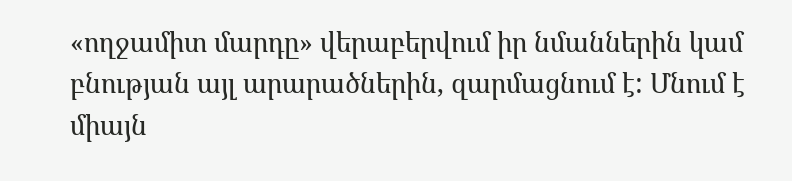«ողջամիտ մարդը» վերաբերվում իր նմաններին կամ բնության այլ արարածներին, զարմացնում է: Մնում է միայն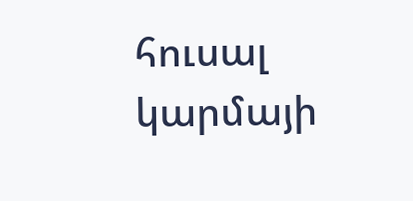հուսալ կարմայի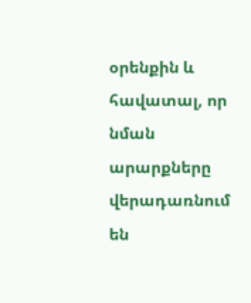օրենքին և հավատալ, որ նման արարքները վերադառնում են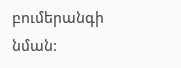բումերանգի նման: